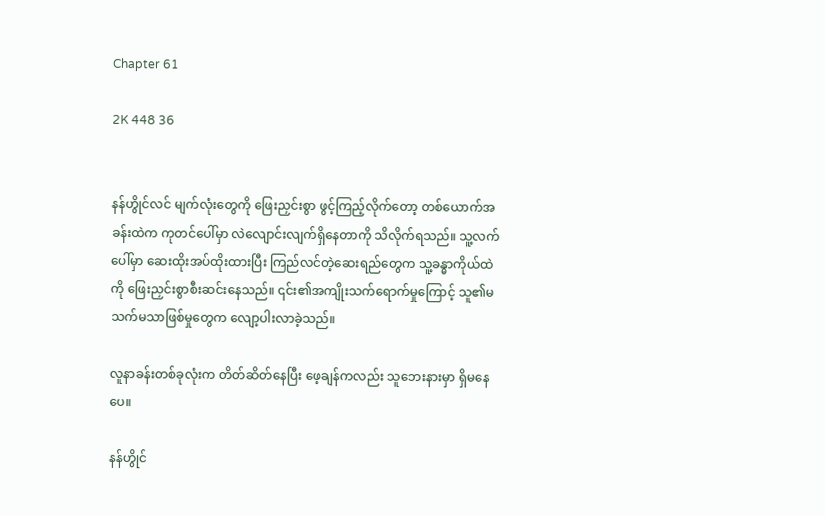Chapter 61

2K 448 36


နန်ဟွိုင်လင် မျက်လုံးတွေကို ဖြေးညှင်းစွာ ဖွင့်ကြည့်လိုက်တော့ တစ်ယောက်အခန်းထဲက ကုတင်ပေါ်မှာ လဲလျောင်းလျက်ရှိနေတာကို သိလိုက်ရသည်။ သူ့လက်ပေါ်မှာ ဆေးထိုးအပ်ထိုးထားပြီး ကြည်လင်တဲ့ဆေးရည်တွေက သူ့ခန္ဓာကိုယ်ထဲကို ဖြေးညှင်းစွာစီးဆင်းနေသည်။ ၎င်း၏အကျိုးသက်ရောက်မှုကြောင့် သူ၏မသက်မသာဖြစ်မှုတွေက လျော့ပါးလာခဲ့သည်။

လူနာခန်းတစ်ခုလုံးက တိတ်ဆိတ်နေပြီး ဖေ့ချန်ကလည်း သူဘေးနားမှာ ရှိမနေပေ။

နန်ဟွိုင်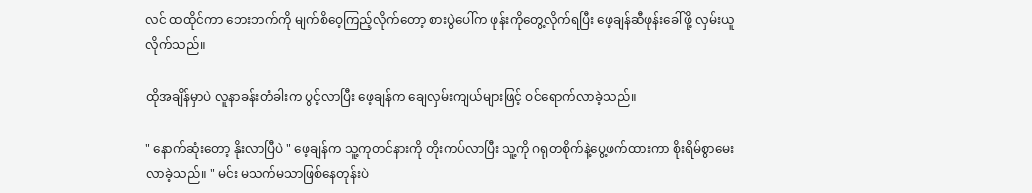လင် ထထိုင်ကာ ဘေးဘက်ကို မျက်စိဝေ့ကြည့်လိုက်တော့ စားပွဲပေါ်က ဖုန်းကိုတွေ့လိုက်ရပြီး ဖေ့ချန်ဆီဖုန်းခေါ်ဖို့ လှမ်းယူလိုက်သည်။

ထိုအချိန်မှာပဲ လူနာခန်းတံခါးက ပွင့်လာပြီး ဖေ့ချန်က ချေလှမ်းကျယ်များဖြင့် ဝင်ရောက်လာခဲ့သည်။

" နောက်ဆုံးတော့ နိုးလာပြီပဲ " ဖေ့ချန်က သူ့ကုတင်နားကို တိုးကပ်လာပြီး သူ့ကို ဂရုတစိုက်နဲ့ပွေ့ဖက်ထားကာ စိုးရိမ်စွာမေးလာခဲ့သည်။ " မင်း မသက်မသာဖြစ်နေတုန်းပဲ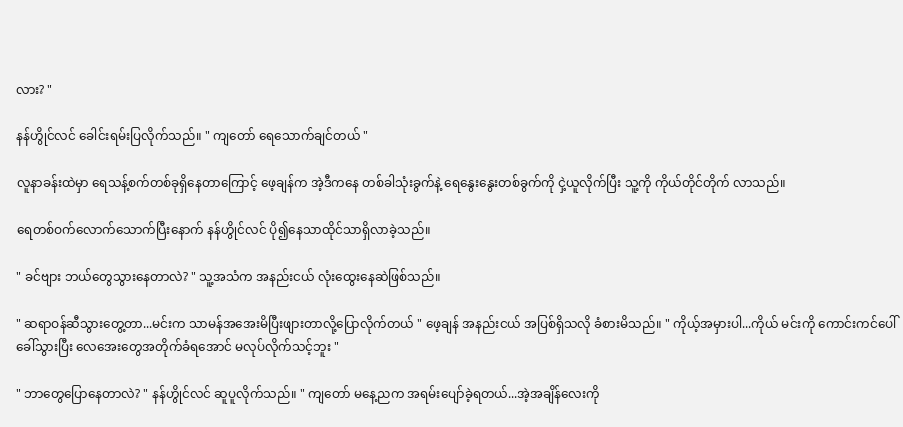လား? "

နန်ဟွိုင်လင် ခေါင်းရမ်းပြလိုက်သည်။ " ကျတော် ရေသောက်ချင်တယ် "

လူနာခန်းထဲမှာ ရေသန့်စက်တစ်ခုရှိနေတာကြောင့် ဖေ့ချန်က အဲ့ဒီကနေ တစ်ခါသုံးခွက်နဲ့ ရေနွေးနွေးတစ်ခွက်ကို ငှဲ့ယူလိုက်ပြီး သူ့ကို ကိုယ်တိုင်တိုက် လာသည်။

ရေတစ်ဝက်လောက်သောက်ပြီးနောက် နန်ဟွိုင်လင် ပို၍နေသာထိုင်သာရှိလာခဲ့သည်။

" ခင်ဗျား ဘယ်တွေသွားနေတာလဲ? " သူ့အသံက အနည်းငယ် လုံးထွေးနေဆဲဖြစ်သည်။

" ဆရာဝန်ဆီသွားတွေ့တာ...မင်းက သာမန်အအေးမိပြီးဖျားတာလို့ပြောလိုက်တယ် " ဖေ့ချန် အနည်းငယ် အပြစ်ရှိသလို ခံစားမိသည်။ " ကိုယ့်အမှားပါ...ကိုယ် မင်းကို ကောင်းကင်ပေါ်ခေါ်သွားပြီး လေအေးတွေအတိုက်ခံရအောင် မလုပ်လိုက်သင့်ဘူး "

" ဘာတွေပြောနေတာလဲ? " နန်ဟွိုင်လင် ဆူပူလိုက်သည်။ " ကျတော် မနေ့ညက အရမ်းပျော်ခဲ့ရတယ်...အဲ့အချိန်လေးကို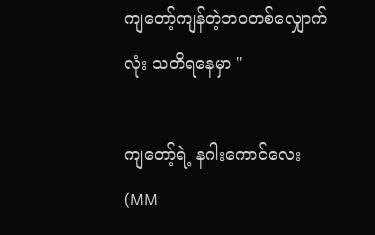ကျတော့်ကျန်တဲ့ဘဝတစ်လျှောက်လုံး သတိရနေမှာ "

ကျတော့်ရဲ့ နဂါးကောင်လေး(MM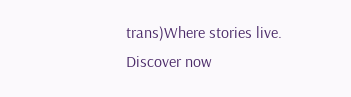trans)Where stories live. Discover now